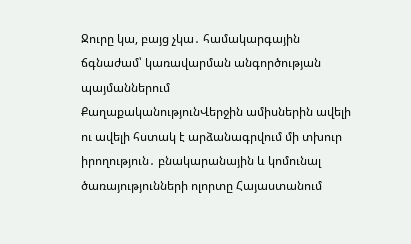Ջուրը կա, բայց չկա․ համակարգային ճգնաժամ՝ կառավարման անգործության պայմաններում
ՔաղաքականությունՎերջին ամիսներին ավելի ու ավելի հստակ է արձանագրվում մի տխուր իրողություն․ բնակարանային և կոմունալ ծառայությունների ոլորտը Հայաստանում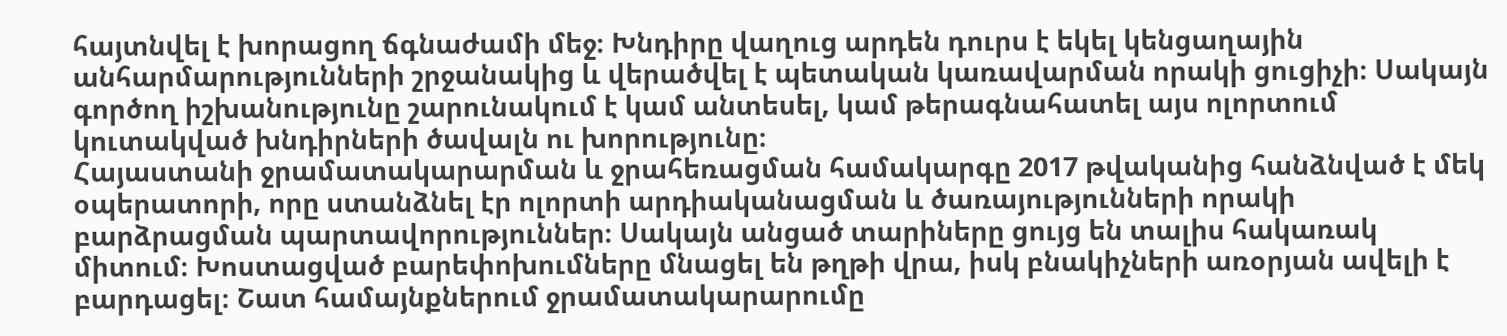հայտնվել է խորացող ճգնաժամի մեջ։ Խնդիրը վաղուց արդեն դուրս է եկել կենցաղային անհարմարությունների շրջանակից և վերածվել է պետական կառավարման որակի ցուցիչի։ Սակայն գործող իշխանությունը շարունակում է կամ անտեսել, կամ թերագնահատել այս ոլորտում կուտակված խնդիրների ծավալն ու խորությունը։
Հայաստանի ջրամատակարարման և ջրահեռացման համակարգը 2017 թվականից հանձնված է մեկ օպերատորի, որը ստանձնել էր ոլորտի արդիականացման և ծառայությունների որակի բարձրացման պարտավորություններ։ Սակայն անցած տարիները ցույց են տալիս հակառակ միտում։ Խոստացված բարեփոխումները մնացել են թղթի վրա, իսկ բնակիչների առօրյան ավելի է բարդացել։ Շատ համայնքներում ջրամատակարարումը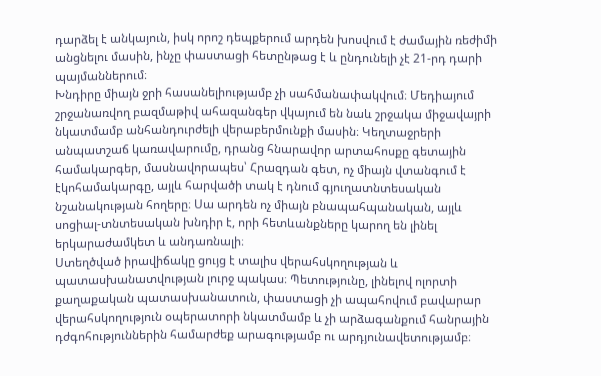դարձել է անկայուն, իսկ որոշ դեպքերում արդեն խոսվում է ժամային ռեժիմի անցնելու մասին, ինչը փաստացի հետընթաց է և ընդունելի չէ 21-րդ դարի պայմաններում։
Խնդիրը միայն ջրի հասանելիությամբ չի սահմանափակվում։ Մեդիայում շրջանառվող բազմաթիվ ահազանգեր վկայում են նաև շրջակա միջավայրի նկատմամբ անհանդուրժելի վերաբերմունքի մասին։ Կեղտաջրերի անպատշաճ կառավարումը, դրանց հնարավոր արտահոսքը գետային համակարգեր, մասնավորապես՝ Հրազդան գետ, ոչ միայն վտանգում է էկոհամակարգը, այլև հարվածի տակ է դնում գյուղատնտեսական նշանակության հողերը։ Սա արդեն ոչ միայն բնապահպանական, այլև սոցիալ-տնտեսական խնդիր է, որի հետևանքները կարող են լինել երկարաժամկետ և անդառնալի։
Ստեղծված իրավիճակը ցույց է տալիս վերահսկողության և պատասխանատվության լուրջ պակաս։ Պետությունը, լինելով ոլորտի քաղաքական պատասխանատուն, փաստացի չի ապահովում բավարար վերահսկողություն օպերատորի նկատմամբ և չի արձագանքում հանրային դժգոհություններին համարժեք արագությամբ ու արդյունավետությամբ։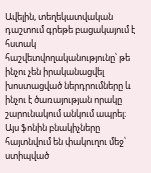Ավելին, տեղեկատվական դաշտում գրեթե բացակայում է հստակ հաշվետվողականությունը՝ թե ինչու չեն իրականացվել խոստացված ներդրումները և ինչու է ծառայության որակը շարունակում անկում ապրել։
Այս ֆոնին բնակիչները հայտնվում են փակուղու մեջ՝ ստիպված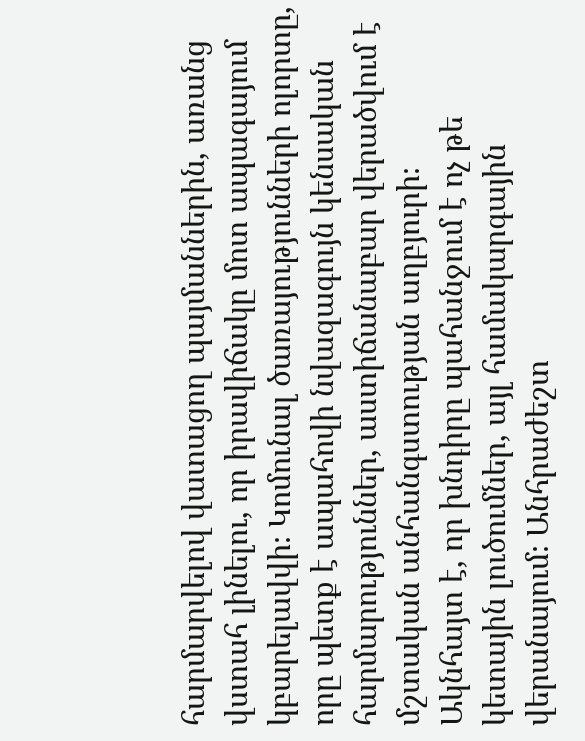հարմարվելով վատացող պայմաններին, առանց վստահ լինելու, որ իրավիճակը մոտ ապագայում կբարելավվի։ Կոմունալ ծառայությունների ոլորտը, որը պետք է ապահովի նվազագույն կենսական հարմարություններ, աստիճանաբար վերածվում է մշտական անհանգստության աղբյուրի։
Ակնհայտ է, որ խնդիրը պահանջում է ոչ թե կետային լուծումներ, այլ համակարգային վերանայում։ Անհրաժեշտ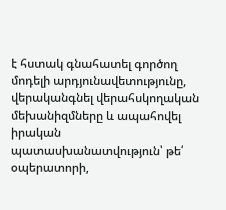է հստակ գնահատել գործող մոդելի արդյունավետությունը, վերականգնել վերահսկողական մեխանիզմները և ապահովել իրական պատասխանատվություն՝ թե՛ օպերատորի,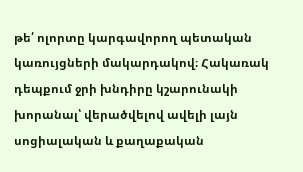թե՛ ոլորտը կարգավորող պետական կառույցների մակարդակով։ Հակառակ դեպքում ջրի խնդիրը կշարունակի խորանալ՝ վերածվելով ավելի լայն սոցիալական և քաղաքական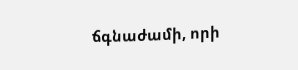ճգնաժամի, որի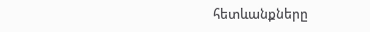հետևանքները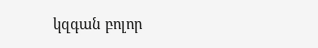կզգան բոլոր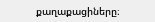քաղաքացիները։